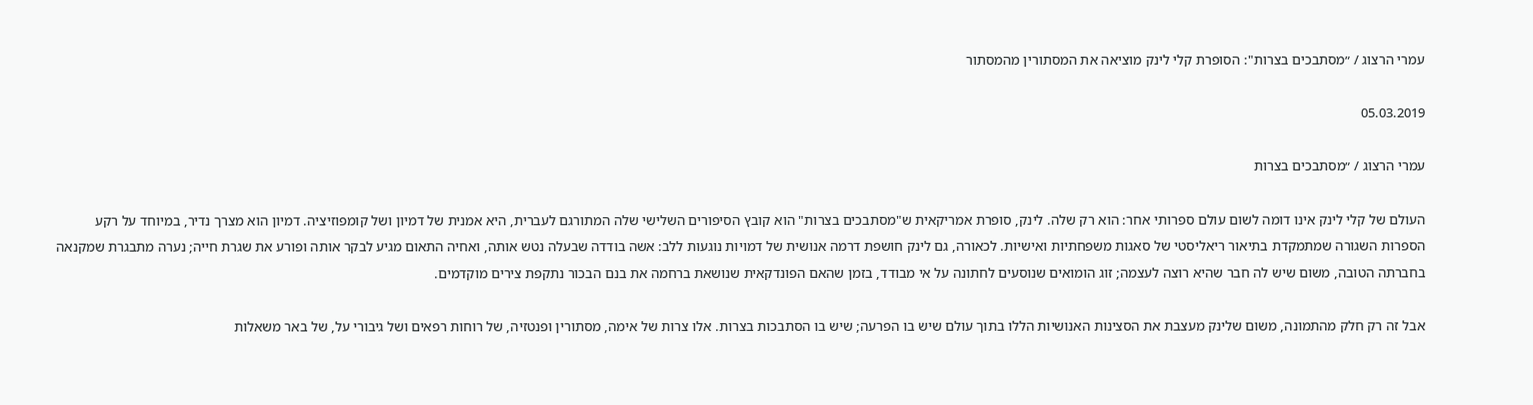עמרי הרצוג / ״מסתבכים בצרות": הסופרת קלי לינק מוציאה את המסתורין מהמסתור

05.03.2019

עמרי הרצוג / ״מסתבכים בצרות

העולם של קלי לינק אינו דומה לשום עולם ספרותי אחר: הוא רק שלה. לינק, סופרת אמריקאית ש"מסתבכים בצרות" הוא קובץ הסיפורים השלישי שלה המתורגם לעברית, היא אמנית של דמיון ושל קומפוזיציה. דמיון הוא מצרך נדיר, במיוחד על רקע הספרות השגורה שמתמקדת בתיאור ריאליסטי של סאגות משפחתיות ואישיות. לכאורה, גם לינק חושפת דרמה אנושית של דמויות נוגעות ללב: אשה בודדה שבעלה נטש אותה, ואחיה התאום מגיע לבקר אותה ופורע את שגרת חייה; נערה מתבגרת שמקנאה בחברתה הטובה, משום שיש לה חבר שהיא רוצה לעצמה; זוג הומואים שנוסעים לחתונה על אי מבודד, בזמן שהאם הפונדקאית שנושאת ברחמה את בנם הבכור נתקפת צירים מוקדמים.

אבל זה רק חלק מהתמונה, משום שלינק מעצבת את הסצינות האנושיות הללו בתוך עולם שיש בו הפרעה; שיש בו הסתבכות בצרות. אלו צרות של אימה, מסתורין ופנטזיה, של רוחות רפאים ושל גיבורי על, של באר משאלות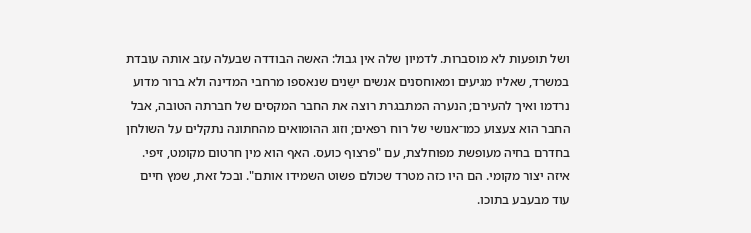ושל תופעות לא מוסברות. לדמיון שלה אין גבול: האשה הבודדה שבעלה עזב אותה עובדת במשרד, שאליו מגיעים ומאוחסנים אנשים ישֵנים שנאספו מרחבי המדינה ולא ברור מדוע נרדמו ואיך להעירם; הנערה המתבגרת רוצה את החבר המקסים של חברתה הטובה, אבל החבר הוא צעצוע כמו־אנושי של רוח רפאים; וזוג ההומואים מהחתונה נתקלים על השולחן בחדרם בחיה מעופשת מפוחלצת, עם "פרצוף כועס. האף הוא מין חרטום מקומט, זיפי. איזה יצור מקומי. הם היו כזה מטרד שכולם פשוט השמידו אותם". ובכל זאת, שמץ חיים עוד מבעבע בתוכו.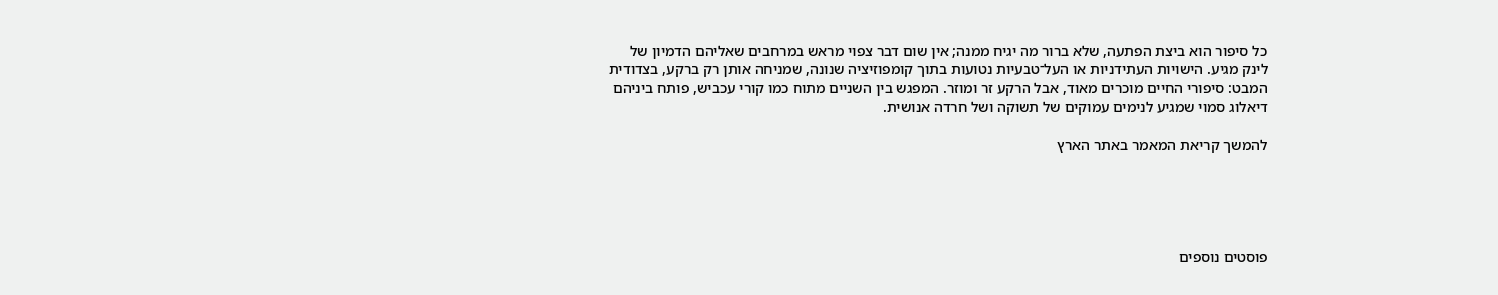כל סיפור הוא ביצת הפתעה, שלא ברור מה יגיח ממנה; אין שום דבר צפוי מראש במרחבים שאליהם הדמיון של לינק מגיע. הישויות העתידניות או העל־טבעיות נטועות בתוך קומפוזיציה שנונה, שמניחה אותן רק ברקע, בצדודית המבט: סיפורי החיים מוכרים מאוד, אבל הרקע זר ומוזר. המפגש בין השניים מתוח כמו קורי עכביש, פותח ביניהם דיאלוג סמוי שמגיע לנימים עמוקים של תשוקה ושל חרדה אנושית.

להמשך קריאת המאמר באתר הארץ





פוסטים נוספים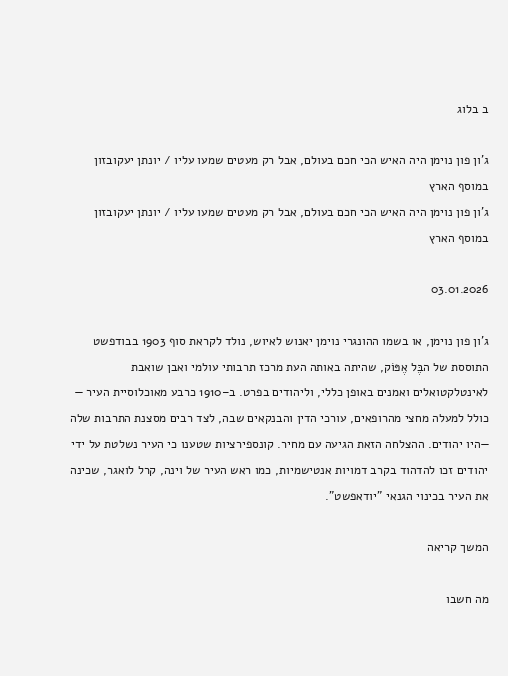ב בלוג

ג'ון פון נוימן היה האיש הכי חכם בעולם, אבל רק מעטים שמעו עליו / יונתן יעקובזון במוסף הארץ
ג'ון פון נוימן היה האיש הכי חכם בעולם, אבל רק מעטים שמעו עליו / יונתן יעקובזון במוסף הארץ

03.01.2026

ג'ון פון נוימן, או בשמו ההונגרי נוימן יאנוש לאיוש, נולד לקראת סוף 1903 בבודפשט התוססת של הבֶּל אֶפּוֹק, שהיתה באותה העת מרכז תרבותי עולמי ואבן שואבת לאינטלקטואלים ואמנים באופן כללי, וליהודים בפרט. ב–1910 כרבע מאוכלוסיית העיר — כולל למעלה מחצי מהרופאים, עורכי הדין והבנקאים שבה, לצד רבים מסצנת התרבות שלה —היו יהודים. ההצלחה הזאת הגיעה עם מחיר. קונספירציות שטענו כי העיר נשלטת על ידי יהודים זכו להדהוד בקרב דמויות אנטישמיות, כמו ראש העיר של וינה, קרל לואגר, שכינה את העיר בכינוי הגנאי "יודאפשט".

המשך קריאה

מה חשבו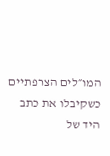המו״לים הצרפתיים כשקיבלו את כתב היד של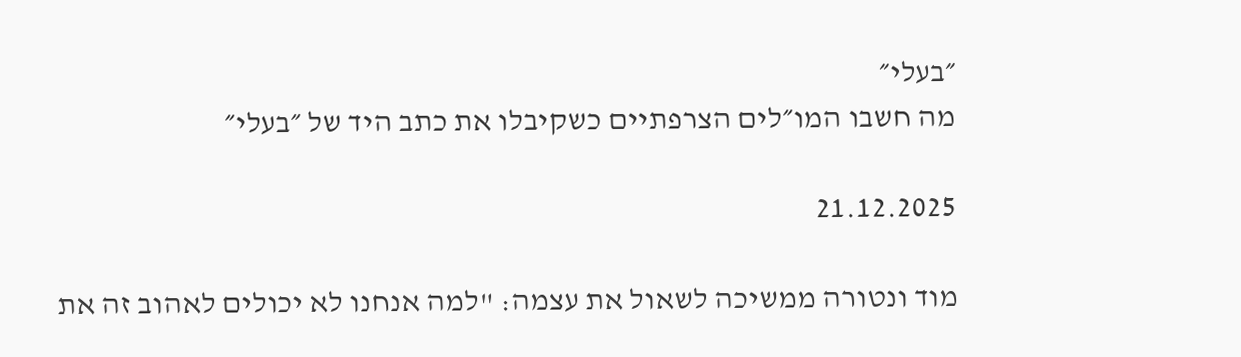״בעלי״
מה חשבו המו״לים הצרפתיים כשקיבלו את כתב היד של ״בעלי״

21.12.2025

מוד ונטורה ממשיכה לשאול את עצמה: "למה אנחנו לא יכולים לאהוב זה את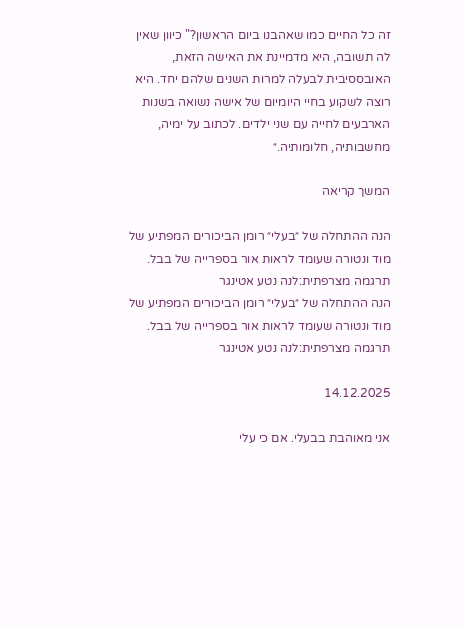זה כל החיים כמו שאהבנו ביום הראשון?" כיוון שאין לה תשובה, היא מדמיינת את האישה הזאת, האובססיבית לבעלה למרות השנים שלהם יחד. היא רוצה לשקוע בחיי היומיום של אישה נשואה בשנות הארבעים לחייה עם שני ילדים. לכתוב על ימיה, מחשבותיה, חלומותיה.״

המשך קריאה

הנה ההתחלה של ״בעלי״ רומן הביכורים המפתיע של מוד ונטורה שעומד לראות אור בספרייה של בבל. תרגמה מצרפתית:לנה נטע אטינגר
הנה ההתחלה של ״בעלי״ רומן הביכורים המפתיע של מוד ונטורה שעומד לראות אור בספרייה של בבל. תרגמה מצרפתית:לנה נטע אטינגר

14.12.2025

אני מאוהבת בבעלי. אם כי עלי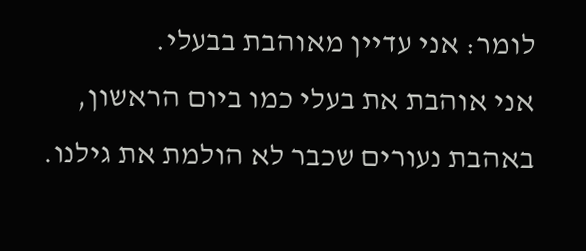לומר: אני עדיין מאוהבת בבעלי.
אני אוהבת את בעלי כמו ביום הראשון, באהבת נעורים שכבר לא הולמת את גילנו.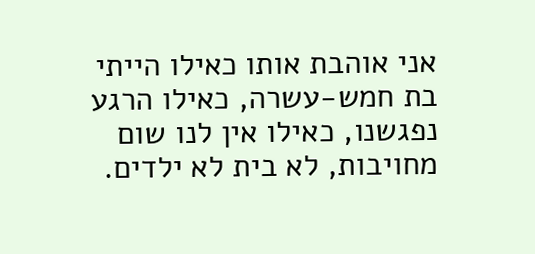אני אוהבת אותו כאילו הייתי בת חמש-עשרה, כאילו הרגע נפגשנו, כאילו אין לנו שום מחויבות, לא בית לא ילדים.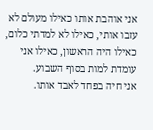אני אוהבת אותו כאילו מעולם לא עזבו אותי, כאילו לא למדתי כלום, כאילו היה הראשון, כאילו אני עומדת למות בסוף השבוע.
אני חיה בפחד לאבד אותו.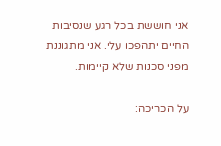אני חוששת בכל רגע שנסיבות החיים יתהפכו עלי. אני מתגוננת מפני סכנות שלא קיימות.

על הכריכה: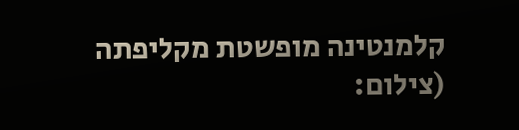קלמנטינה מופשטת מקליפתה (צילום: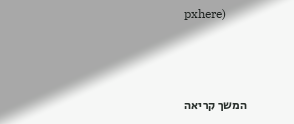pxhere)



המשך קריאה